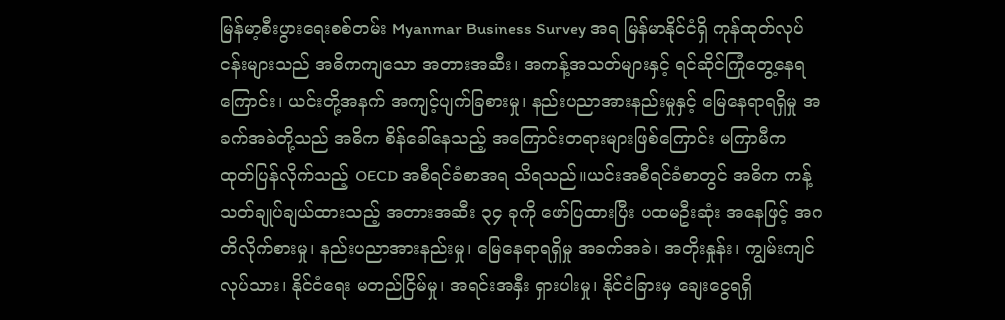မြန်မာ့စီးပွားရေးစစ်တမ်း Myanmar Business Survey အရ မြန်မာနိုင်ငံရှိ ကုန်ထုတ်လုပ်ငန်းများသည် အဓိကကျသော အတားအဆီး၊ အကန့်အသတ်များနှင့် ရင်ဆိုင်ကြုံတွေ့နေရကြောင်း၊ ယင်းတို့အနက် အကျင့်ပျက်ခြစားမှု၊ နည်းပညာအားနည်းမှုနှင့် မြေနေရာရရှိမှု အခက်အခဲတို့သည် အဓိက စိန်ခေါ်နေသည့် အကြောင်းတရားများဖြစ်ကြောင်း မကြာမီက ထုတ်ပြန်လိုက်သည့် OECD အစီရင်ခံစာအရ သိရသည်။ယင်းအစီရင်ခံစာတွင် အဓိက ကန့်သတ်ချုပ်ချယ်ထားသည့် အတားအဆီး ၃၄ ခုကို ဖော်ပြထားပြီး ပထမဦးဆုံး အနေဖြင့် အဂတိလိုက်စားမှု၊ နည်းပညာအားနည်းမှု၊ မြေနေရာရရှိမှု အခက်အခဲ၊ အတိုးနှုန်း၊ ကျွမ်းကျင်လုပ်သား၊ နိုင်ငံရေး မတည်ငြိမ်မှု၊ အရင်းအနှီး ရှားပါးမှု၊ နိုင်ငံခြားမှ ချေးငွေရရှိ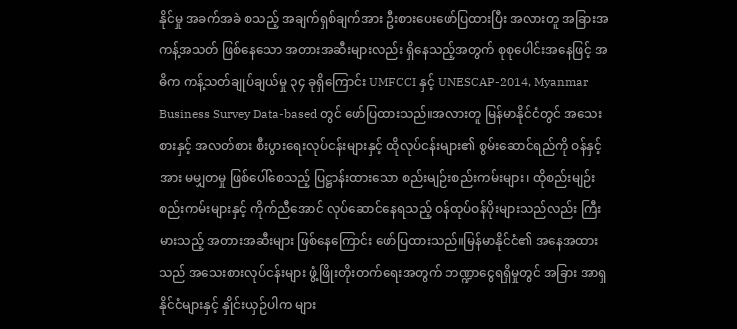နိုင်မှု အခက်အခဲ စသည့် အချက်ရှစ်ချက်အား ဦးစားပေးဖော်ပြထားပြီး အလားတူ အခြားအကန့်အသတ် ဖြစ်နေသော အတားအဆီးများလည်း ရှိနေသည့်အတွက် စုစုပေါင်းအနေဖြင့် အဓိက ကန့်သတ်ချုပ်ချယ်မှု ၃၄ ခုရှိကြောင်း UMFCCI နှင့် UNESCAP-2014, Myanmar Business Survey Data-based တွင် ဖော်ပြထားသည်။အလားတူ မြန်မာနိုင်ငံတွင် အသေးစားနှင့် အလတ်စား စီးပွားရေးလုပ်ငန်းများနှင့် ထိုလုပ်ငန်းများ၏ စွမ်းဆောင်ရည်ကို ဝန်နှင့်အား မမျှတမှု ဖြစ်ပေါ်စေသည့် ပြဋ္ဌာန်းထားသော စည်းမျဉ်းစည်းကမ်းများ၊ ထိုစည်းမျဉ်းစည်းကမ်းများနှင့် ကိုက်ညီအောင် လုပ်ဆောင်နေရသည့် ဝန်ထုပ်ဝန်ပိုးများသည်လည်း ကြီးမားသည့် အတားအဆီးများ ဖြစ်နေကြောင်း ဖော်ပြထားသည်။မြန်မာနိုင်ငံ၏ အနေအထားသည် အသေးစားလုပ်ငန်းများ ဖွံ့ဖြိုးတိုးတက်ရေးအတွက် ဘဏ္ဍာငွေရရှိမှုတွင် အခြား အာရှနိုင်ငံများနှင့် နှိုင်းယှဉ်ပါက များ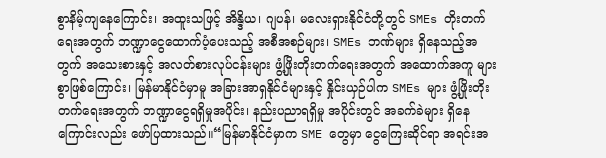စွာနိမ့်ကျနေကြောင်း၊ အထူးသဖြင့် အိန္ဒိယ၊ ဂျပန်၊ မလေးရှားနိုင်ငံတို့တွင် SMEs တိုးတက်ရေးအတွက် ဘဏ္ဍာငွေထောက်ပံ့ပေးသည့် အစီအစဉ်များ၊ SMEs ဘဏ်များ ရှိနေသည့်အတွက် အသေးစားနှင့် အလတ်စားလုပ်ငန်းများ ဖွံ့ဖြိုးတိုးတက်ရေးအတွက် အထောက်အကူ များစွာဖြစ်ကြောင်း၊ မြန်မာနိုင်ငံမှာမူ အခြားအာရှနိုင်ငံများနှင့် နှိုင်းယှဉ်ပါက SMEs များ ဖွံ့ဖြိုးတိုးတက်ရေးအတွက် ဘဏ္ဍာငွေရရှိမှုအပိုင်း၊ နည်းပညာရရှိမှု အပိုင်းတွင် အခက်ခဲများ ရှိနေကြောင်းလည်း ဖော်ပြထားသည်။“မြန်မာနိုင်ငံမှာက SME တွေမှာ ငွေကြေးဆိုင်ရာ အရင်းအ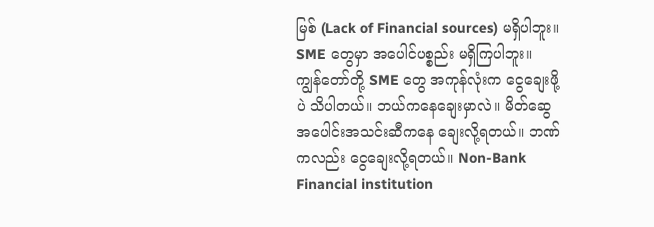မြစ် (Lack of Financial sources) မရှိပါဘူး။ SME တွေမှာ အပေါင်ပစ္စည်း မရှိကြပါဘူး။ ကျွန်တော်တို့ SME တွေ အကုန်လုံးက ငွေချေးဖို့ပဲ သိပါတယ်။ ဘယ်ကနေချေးမှာလဲ။ မိတ်ဆွေအပေါင်းအသင်းဆီကနေ ချေးလို့ရတယ်။ ဘဏ်ကလည်း ငွေချေးလို့ရတယ်။ Non-Bank Financial institution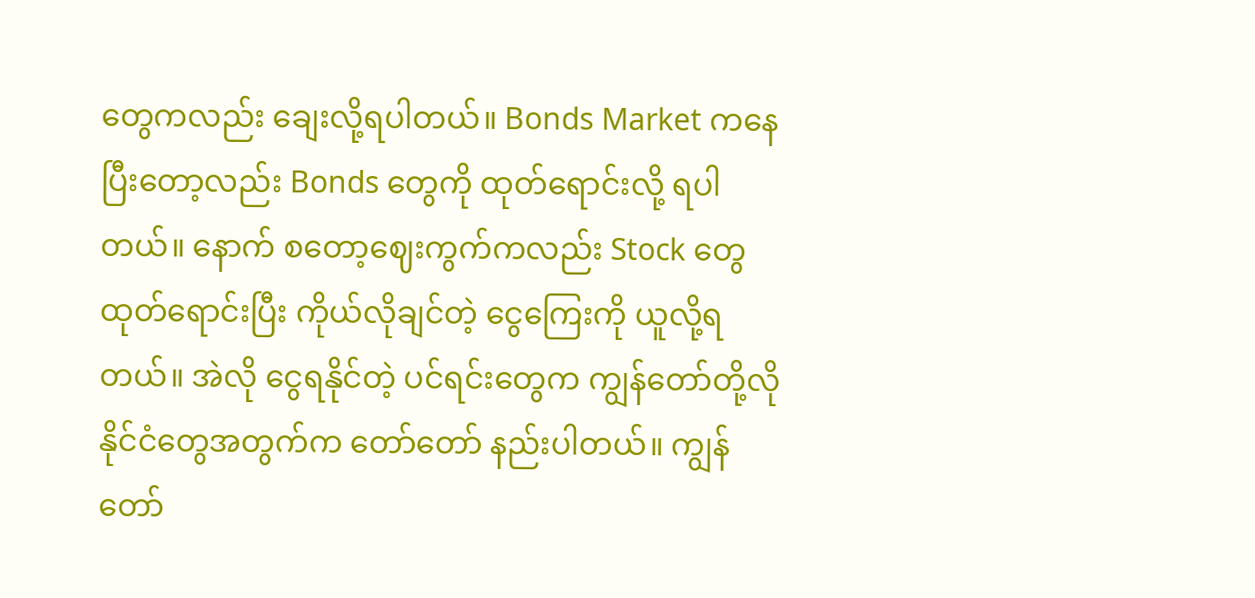တွေကလည်း ချေးလို့ရပါတယ်။ Bonds Market ကနေပြီးတော့လည်း Bonds တွေကို ထုတ်ရောင်းလို့ ရပါတယ်။ နောက် စတော့ဈေးကွက်ကလည်း Stock တွေထုတ်ရောင်းပြီး ကိုယ်လိုချင်တဲ့ ငွေကြေးကို ယူလို့ရတယ်။ အဲလို ငွေရနိုင်တဲ့ ပင်ရင်းတွေက ကျွန်တော်တို့လို နိုင်ငံတွေအတွက်က တော်တော် နည်းပါတယ်။ ကျွန်တော်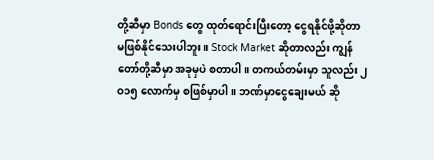တို့ဆီမှာ Bonds တွေ ထုတ်ရောင်းပြီးတော့ ငွေရနိုင်ဖို့ဆိုတာ မဖြစ်နိုင်သေးပါဘူး။ Stock Market ဆိုတာလည်း ကျွန်တော်တို့ဆီမှာ အခုမှပဲ စတာပါ။ တကယ်တမ်းမှာ သူလည်း ၂ဝ၁၅ လောက်မှ စဖြစ်မှာပါ။ ဘဏ်မှာငွေချေးမယ် ဆို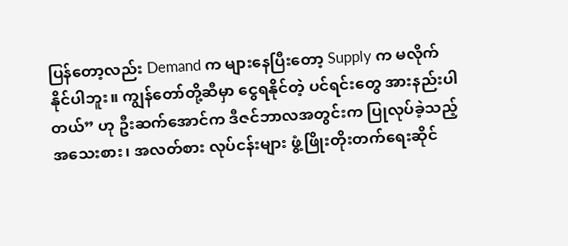ပြန်တော့လည်း Demand က များနေပြီးတော့ Supply က မလိုက်နိုင်ပါဘူး။ ကျွန်တော်တို့ဆီမှာ ငွေရနိုင်တဲ့ ပင်ရင်းတွေ အားနည်းပါတယ်” ဟု ဦးဆက်အောင်က ဒီဇင်ဘာလအတွင်းက ပြုလုပ်ခဲ့သည့် အသေးစား၊ အလတ်စား လုပ်ငန်းများ ဖွံ့ဖြိုးတိုးတက်ရေးဆိုင်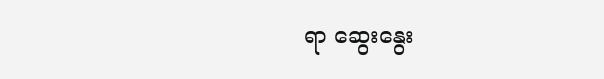ရာ ဆွေးနွေး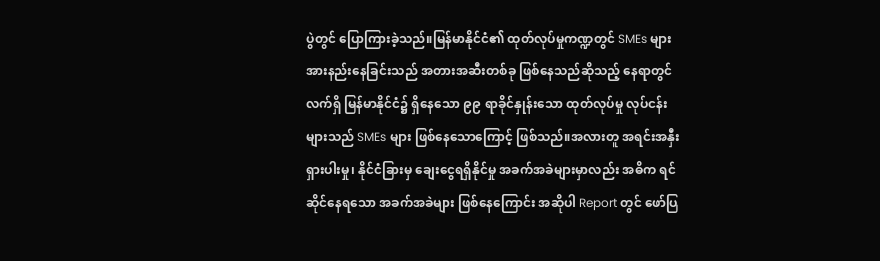ပွဲတွင် ပြောကြားခဲ့သည်။မြန်မာနိုင်ငံ၏ ထုတ်လုပ်မှုကဏ္ဍတွင် SMEs များ အားနည်းနေခြင်းသည် အတားအဆီးတစ်ခု ဖြစ်နေသည်ဆိုသည့် နေရာတွင် လက်ရှိ မြန်မာနိုင်ငံ၌ ရှိနေသော ၉၉ ရာခိုင်နှုန်းသော ထုတ်လုပ်မှု လုပ်ငန်းများသည် SMEs များ ဖြစ်နေသောကြောင့် ဖြစ်သည်။အလားတူ အရင်းအနှီး ရှားပါးမှု၊ နိုင်ငံခြားမှ ချေးငွေရရှိနိုင်မှု အခက်အခဲများမှာလည်း အဓိက ရင်ဆိုင်နေရသော အခက်အခဲများ ဖြစ်နေကြောင်း အဆိုပါ Report တွင် ဖော်ပြ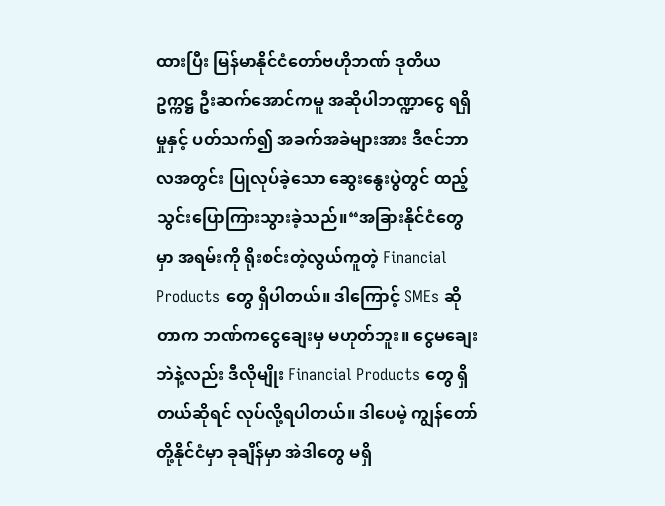ထားပြီး မြန်မာနိုင်ငံတော်ဗဟိုဘဏ် ဒုတိယဥက္ကဋ္ဌ ဦးဆက်အောင်ကမူ အဆိုပါဘဏ္ဍာငွေ ရရှိမှုနှင့် ပတ်သက်၍ အခက်အခဲများအား ဒီဇင်ဘာလအတွင်း ပြုလုပ်ခဲ့သော ဆွေးနွေးပွဲတွင် ထည့်သွင်းပြောကြားသွားခဲ့သည်။“အခြားနိုင်ငံတွေမှာ အရမ်းကို ရိုးစင်းတဲ့လွယ်ကူတဲ့ Financial Products တွေ ရှိပါတယ်။ ဒါကြောင့် SMEs ဆိုတာက ဘဏ်ကငွေချေးမှ မဟုတ်ဘူး။ ငွေမချေးဘဲနဲ့လည်း ဒီလိုမျိုး Financial Products တွေ ရှိတယ်ဆိုရင် လုပ်လို့ရပါတယ်။ ဒါပေမဲ့ ကျွန်တော်တို့နိုင်ငံမှာ ခုချိန်မှာ အဲဒါတွေ မရှိ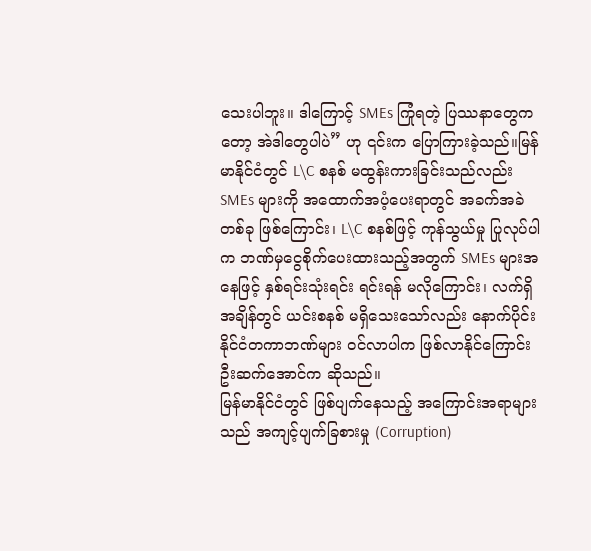သေးပါဘူး။ ဒါကြောင့် SMEs ကြုံရတဲ့ ပြဿနာတွေကတော့ အဲဒါတွေပါပဲ” ဟု ၎င်းက ပြောကြားခဲ့သည်။မြန်မာနိုင်ငံတွင် L\C စနစ် မထွန်းကားခြင်းသည်လည်း SMEs များကို အထောက်အပံ့ပေးရာတွင် အခက်အခဲတစ်ခု ဖြစ်ကြောင်း၊ L\C စနစ်ဖြင့် ကုန်သွယ်မှု ပြုလုပ်ပါက ဘဏ်မှငွေစိုက်ပေးထားသည့်အတွက် SMEs များအနေဖြင့် နှစ်ရင်းသုံးရင်း ရင်းရန် မလိုကြောင်း၊ လက်ရှိအချိန်တွင် ယင်းစနစ် မရှိသေးသော်လည်း နောက်ပိုင်း နိုင်ငံတကာဘဏ်များ ဝင်လာပါက ဖြစ်လာနိုင်ကြောင်း ဦးဆက်အောင်က ဆိုသည်။
မြန်မာနိုင်ငံတွင် ဖြစ်ပျက်နေသည့် အကြောင်းအရာများသည် အကျင့်ပျက်ခြစားမှု (Corruption)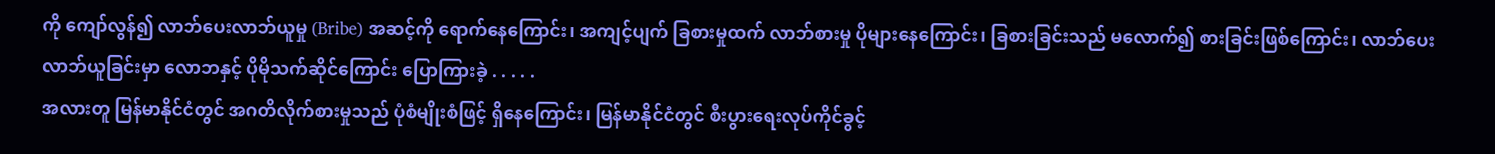ကို ကျော်လွန်၍ လာဘ်ပေးလာဘ်ယူမှု (Bribe) အဆင့်ကို ရောက်နေကြောင်း၊ အကျင့်ပျက် ခြစားမှုထက် လာဘ်စားမှု ပိုများနေကြောင်း၊ ခြစားခြင်းသည် မလောက်၍ စားခြင်းဖြစ်ကြောင်း၊ လာဘ်ပေးလာဘ်ယူခြင်းမှာ လောဘနှင့် ပိုမိုသက်ဆိုင်ကြောင်း ပြောကြားခဲ့ . . . . .
အလားတူ မြန်မာနိုင်ငံတွင် အဂတိလိုက်စားမှုသည် ပုံစံမျိုးစံဖြင့် ရှိနေကြောင်း၊ မြန်မာနိုင်ငံတွင် စီးပွားရေးလုပ်ကိုင်ခွင့်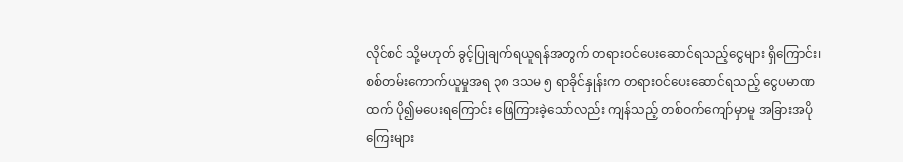လိုင်စင် သို့မဟုတ် ခွင့်ပြုချက်ရယူရန်အတွက် တရားဝင်ပေးဆောင်ရသည့်ငွေများ ရှိကြောင်း၊ စစ်တမ်းကောက်ယူမှုအရ ၃၈ ဒသမ ၅ ရာခိုင်နှုန်းက တရားဝင်ပေးဆောင်ရသည့် ငွေပမာဏထက် ပို၍မပေးရကြောင်း ဖြေကြားခဲ့သော်လည်း ကျန်သည့် တစ်ဝက်ကျော်မှာမူ အခြားအပိုကြေးများ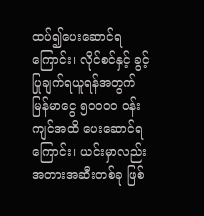ထပ်၍ပေးဆောင်ရကြောင်း၊ လိုင်စင်နှင့် ခွင့်ပြုချက်ရယူရန်အတွက် မြန်မာငွေ ၅ဝဝဝဝ ဝန်းကျင်အထိ ပေးဆောင်ရကြောင်း၊ ယင်းမှာလည်း အတားအဆီးတစ်ခု ဖြစ်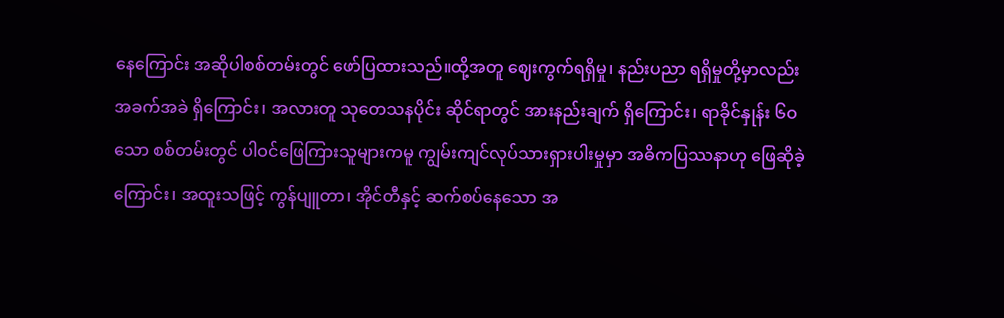နေကြောင်း အဆိုပါစစ်တမ်းတွင် ဖော်ပြထားသည်။ထို့အတူ ဈေးကွက်ရရှိမှု၊ နည်းပညာ ရရှိမှုတို့မှာလည်း အခက်အခဲ ရှိကြောင်း၊ အလားတူ သုတေသနပိုင်း ဆိုင်ရာတွင် အားနည်းချက် ရှိကြောင်း၊ ရာခိုင်နှုန်း ၆ဝ သော စစ်တမ်းတွင် ပါဝင်ဖြေကြားသူများကမူ ကျွမ်းကျင်လုပ်သားရှားပါးမှုမှာ အဓိကပြဿနာဟု ဖြေဆိုခဲ့ကြောင်း၊ အထူးသဖြင့် ကွန်ပျူတာ၊ အိုင်တီနှင့် ဆက်စပ်နေသော အ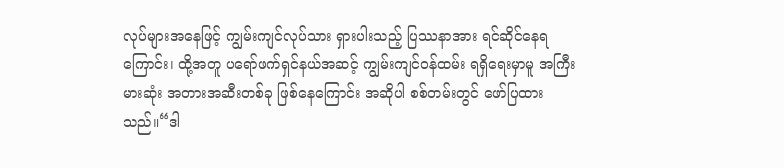လုပ်များအနေဖြင့် ကျွမ်းကျင်လုပ်သား ရှားပါးသည့် ပြဿနာအား ရင်ဆိုင်နေရကြောင်း၊ ထို့အတူ ပရော်ဖက်ရှင်နယ်အဆင့် ကျွမ်းကျင်ဝန်ထမ်း ရရှိရေးမှာမူ အကြီးမားဆုံး အတားအဆီးတစ်ခု ဖြစ်နေကြောင်း အဆိုပါ စစ်တမ်းတွင် ဖော်ပြထားသည်။“ဒါ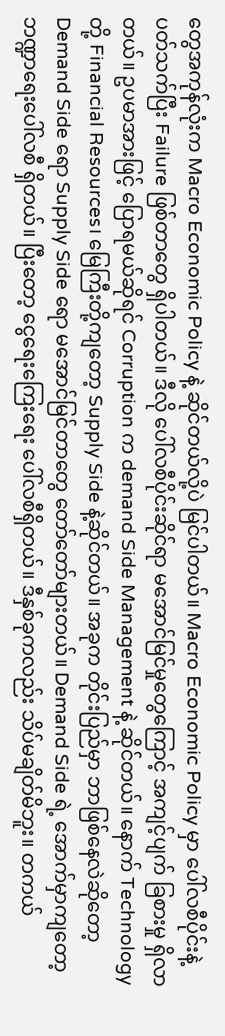တွေအကုန်လုံးက Macro Economic Policy နဲ့ ဆိုင်တယ်လို့ပဲ မြင်ပါတယ်။ Macro Economic Policy မှာ ပေါ်လစီပိုင်းနဲ့ ပတ်သက်ပြီး Failure ဖြစ်တာတွေ ရှိပါတယ်။ ဒီလို ပေါ်လစီပိုင်းဆိုင်ရာ မအောင်မြင်မှုတွေကြောင့် အကျင့်ပျက် ခြစားမှု ရှိလာတယ်။ ဥပမာအားဖြင့် ပြောရမယ်ဆိုရင် Corruption က demand Side Management နဲ့ ဆိုင်တယ်။ နောက် Technology တို့ Financial Resources၊ မြေကြီးတို့ကျတော့ Supply Side နဲ့ဆိုင်တယ်။ အခုက တိုင်းပြည်မှာ ဘာဖြစ်နေလဲဆိုတော့ Demand Side ရော Supply Side ရော မအောင်မြင်တာတွေ တော်တော်များတယ်။ Demand Side ရဲ့ အောက်မှာကျတော့ ဘဏ္ဍာရေးပေါ်လစီ ရှိတယ်။ ပြီးတော့ ငွေရေးကြေးရေး ပေါ်လစီရှိတယ်။ ဒီနှစ်ခုကလည်း သိပ်မချိတ်မိဘူး။ တကယ်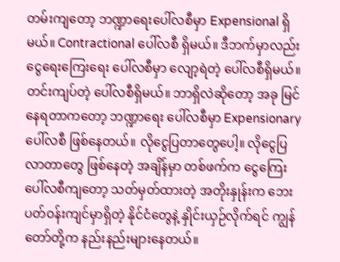တမ်းကျတော့ ဘဏ္ဍာရေးပေါ်လစီမှာ Expensional ရှိမယ်။ Contractional ပေါ်လစီ ရှိမယ်။ ဒီဘက်မှာလည်း ငွေရေးကြေးရေး ပေါ်လစီမှာ လျော့ရဲတဲ့ ပေါ်လစီရှိမယ်။ တင်းကျပ်တဲ့ ပေါ်လစီရှိမယ်။ ဘာရှိလဲဆိုတော့ အခု မြင်နေရတာကတော့ ဘဏ္ဍာရေး ပေါ်လစီမှာ Expensionary ပေါ်လစီ ဖြစ်နေတယ်။ လိုငွေပြတာတွေပေါ့။ လိုငွေပြလာတာတွေ ဖြစ်နေတဲ့ အချိန်မှာ တစ်ဖက်က ငွေကြေးပေါ်လစီကျတော့ သတ်မှတ်ထားတဲ့ အတိုးနှုန်းက ဘေးပတ်ဝန်းကျင်မှာရှိတဲ့ နိုင်ငံတွေနဲ့ နှိုင်းယှဉ်လိုက်ရင် ကျွန်တော်တို့က နည်းနည်းများနေတယ်။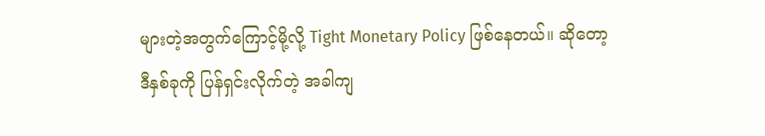များတဲ့အတွက်ကြောင့်မို့လို့ Tight Monetary Policy ဖြစ်နေတယ်။ ဆိုတော့ ဒီနှစ်ခုကို ပြန်ရှင်းလိုက်တဲ့ အခါကျ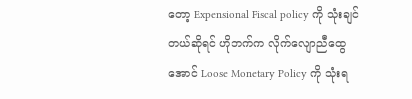တော့ Expensional Fiscal policy ကို သုံးချင်တယ်ဆိုရင် ဟိုဘက်က လိုက်လျောညီထွေအောင် Loose Monetary Policy ကို သုံးရ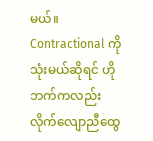မယ်။ Contractional ကို သုံးမယ်ဆိုရင် ဟိုဘက်ကလည်း လိုက်လျောညီထွေ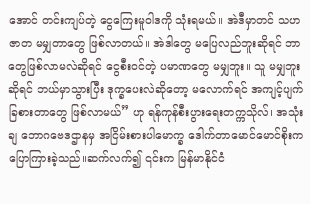အောင် တင်းကျပ်တဲ့ ငွေကြေးမူဝါဒကို သုံးရမယ်။ အဲဒီမှာတင် သဟဇာတ မမျှတာတွေ ဖြစ်လာတယ်။ အဲဒါတွေ မပြေလည်ဘူးဆိုရင် ဘာတွေဖြစ်လာမလဲဆိုရင် ငွေစီးဝင်တဲ့ ပမာဏတွေ မမျှဘူး။ သူ မမျှဘူးဆိုရင် ဘယ်မှာသွားပြီး ဒုက္ခပေးလဲဆိုတော့ မလောက်ရင် အကျင့်ပျက် ခြစားတာတွေ ဖြစ်လာမယ်” ဟု ရန်ကုန်စီးပွားရေးတက္ကသိုလ်၊ အသုံးချ ဘောဂဗေဒဌာနမှ အငြိမ်းစားပါမောက္ခ ဒေါက်တာမောင်မောင်စိုးက ပြောကြားခဲ့သည်။ဆက်လက်၍ ၎င်းက မြန်မာနိုင်ငံ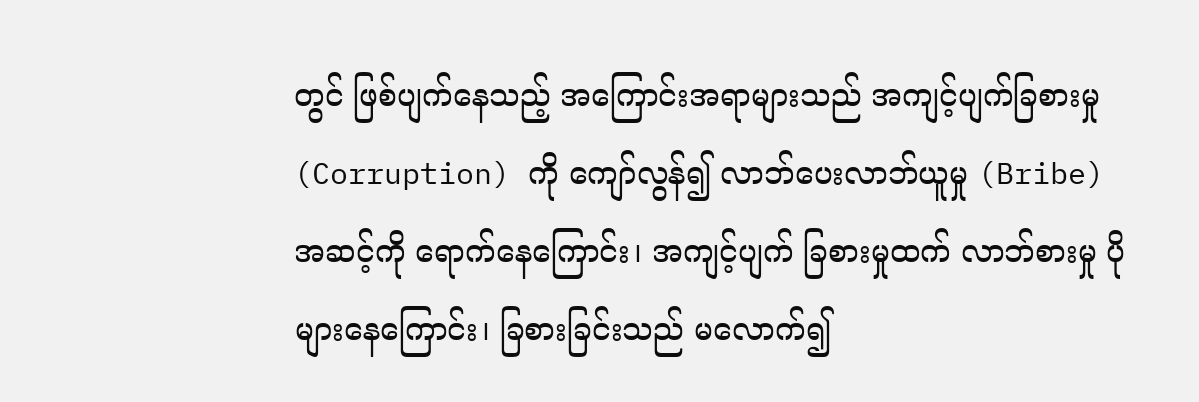တွင် ဖြစ်ပျက်နေသည့် အကြောင်းအရာများသည် အကျင့်ပျက်ခြစားမှု (Corruption) ကို ကျော်လွန်၍ လာဘ်ပေးလာဘ်ယူမှု (Bribe) အဆင့်ကို ရောက်နေကြောင်း၊ အကျင့်ပျက် ခြစားမှုထက် လာဘ်စားမှု ပိုများနေကြောင်း၊ ခြစားခြင်းသည် မလောက်၍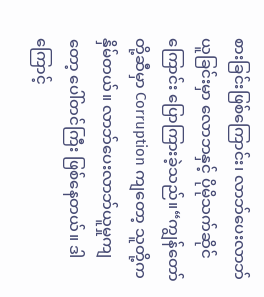စားခြင်းဖြစ်ကြောင်း၊ လာဘ်ပေးလာဘ်ယူခြင်းမှာ လောဘနှင့် ပိုမိုသက်ဆိုင်ကြောင်း ပြောကြားခဲ့သည်။“ကျွန်တော်တို့ဆီမှာ Corruption ကျတော့ သူတို့က နှိမ်တယ်။ လာဘ်ပေးလာဘ်ယူမှုကျတော့ ပေါ်တင်ကြီး ဖြစ်နေတယ်။ ဒါကြောင့်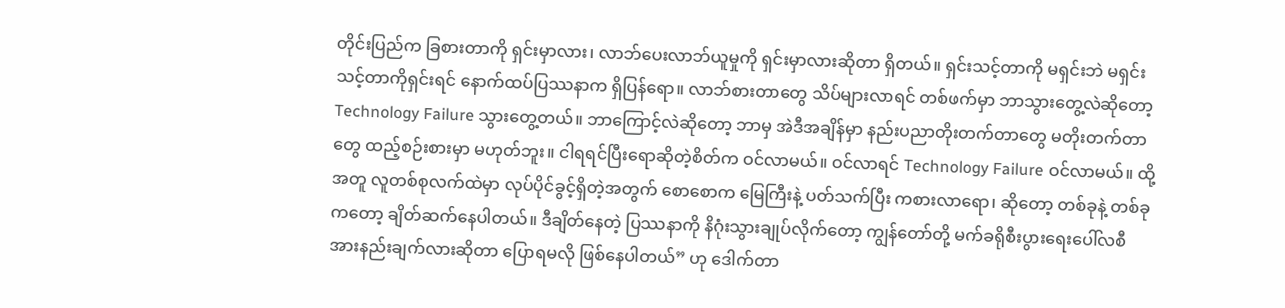တိုင်းပြည်က ခြစားတာကို ရှင်းမှာလား၊ လာဘ်ပေးလာဘ်ယူမှုကို ရှင်းမှာလားဆိုတာ ရှိတယ်။ ရှင်းသင့်တာကို မရှင်းဘဲ မရှင်းသင့်တာကိုရှင်းရင် နောက်ထပ်ပြဿနာက ရှိပြန်ရော။ လာဘ်စားတာတွေ သိပ်များလာရင် တစ်ဖက်မှာ ဘာသွားတွေ့လဲဆိုတော့ Technology Failure သွားတွေ့တယ်။ ဘာကြောင့်လဲဆိုတော့ ဘာမှ အဲဒီအချိန်မှာ နည်းပညာတိုးတက်တာတွေ မတိုးတက်တာတွေ ထည့်စဉ်းစားမှာ မဟုတ်ဘူး။ ငါရရင်ပြီးရောဆိုတဲ့စိတ်က ဝင်လာမယ်။ ဝင်လာရင် Technology Failure ဝင်လာမယ်။ ထို့အတူ လူတစ်စုလက်ထဲမှာ လုပ်ပိုင်ခွင့်ရှိတဲ့အတွက် စောစောက မြေကြီးနဲ့ ပတ်သက်ပြီး ကစားလာရော၊ ဆိုတော့ တစ်ခုနဲ့ တစ်ခုကတော့ ချိတ်ဆက်နေပါတယ်။ ဒီချိတ်နေတဲ့ ပြဿနာကို နိဂုံးသွားချုပ်လိုက်တော့ ကျွန်တော်တို့ မက်ခရိုစီးပွားရေးပေါ်လစီ အားနည်းချက်လားဆိုတာ ပြောရမလို ဖြစ်နေပါတယ်” ဟု ဒေါက်တာ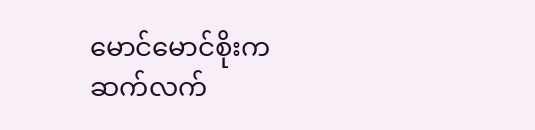မောင်မောင်စိုးက ဆက်လက်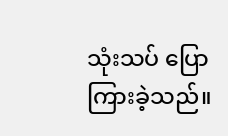သုံးသပ် ပြောကြားခဲ့သည်။